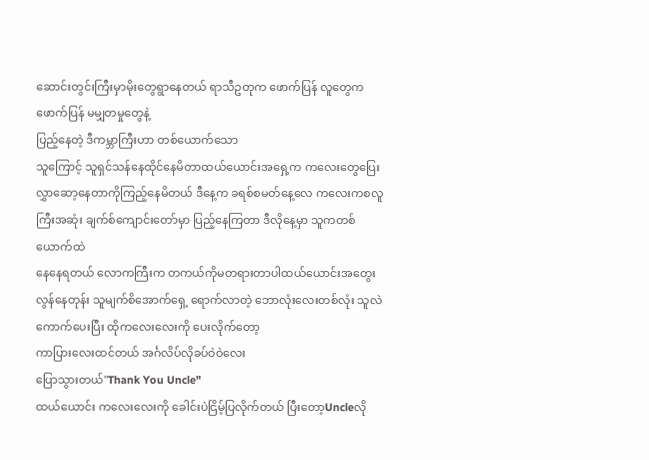ဆောင်းတွင်းကြီးမှာမိုးတွေရွာနေတယ် ရာသီဥတုက ဖောက်ပြန် လူတွေကဖောက်ပြန် မမျှတမှုတွေနဲ့
ပြည့်နေတဲ့ ဒီကမ္ဘာကြီးဟာ တစ်ယောက်သော
သူကြောင့် သူရှင်သန်နေထိုင်နေမိတာထယ်ယောင်းအရှေ့က ကလေးတွေပြေးလွှာဆော့နေတာကိုကြည့်နေမိတယ် ဒီနေ့က ခရစ်စမတ်နေ့လေ ကလေးကစလူကြီးအဆုံး ချက်စ်ကျောင်းတော်မှာ ပြည့်နေကြတာ ဒီလိုနေ့မှာ သူကတစ်ယောက်ထဲ
နေနေရတယ် လောကကြီးက တကယ်ကိုမတရားတာပါထယ်ယောင်းအတွေးလွန်နေတုန်း သူမျက်စိအောက်ရှေ့ ရောက်လာတဲ့ ဘောလုံးလေးတစ်လုံး သူလဲ
ကောက်ပေးပြီး ထိုကလေးလေးကို ပေးလိုက်တော့
ကာပြားလေးထင်တယ် အင်္ဂလိပ်လိုခပ်ဝဲဝဲလေး
ပြောသွားတယ်"Thank You Uncle"
ထယ်ယောင်း ကလေးလေးကို ခေါင်းပဲငြိမ့်ပြလိုက်တယ် ပြီးတော့Uncleလို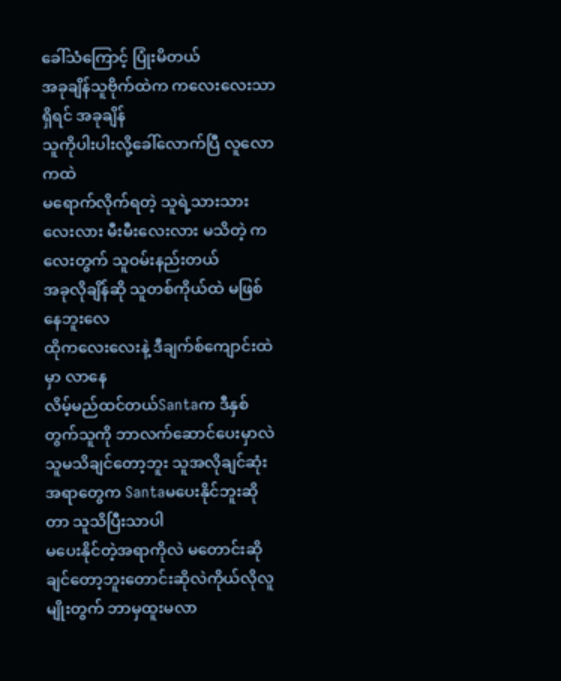ခေါ်သံကြောင့် ပြုံးမိတယ်
အခုချိန်သူဗိုက်ထဲက ကလေးလေးသာရှိရင် အခုချိန်
သူကိုပါးပါးလို့ခေါ်လောက်ပြီ လူလောကထဲ
မရောက်လိုက်ရတဲ့ သူရဲ့သားသားလေးလား မီးမီးလေးလား မသိတဲ့ ကလေးတွက် သူဝမ်းနည်းတယ်
အခုလိုချိန်ဆို သူတစ်ကိုယ်ထဲ မဖြစ်နေဘူးလေ
ထိုကလေးလေးနဲ့ ဒီချက်စ်ကျောင်းထဲမှာ လာနေ
လိမ့်မည်ထင်တယ်Santaက ဒီနှစ်တွက်သူကို ဘာလက်ဆောင်ပေးမှာလဲ သူမသိချင်တော့ဘူး သူအလိုချင်ဆုံးအရာတွေက Santaမပေးနိုင်ဘူးဆိုတာ သူသိပြီးသာပါ
မပေးနိုင်တဲ့အရာကိုလဲ မတောင်းဆိုချင်တော့ဘူးတောင်းဆိုလဲကိုယ်လိုလူမျိုးတွက် ဘာမှထူးမလာ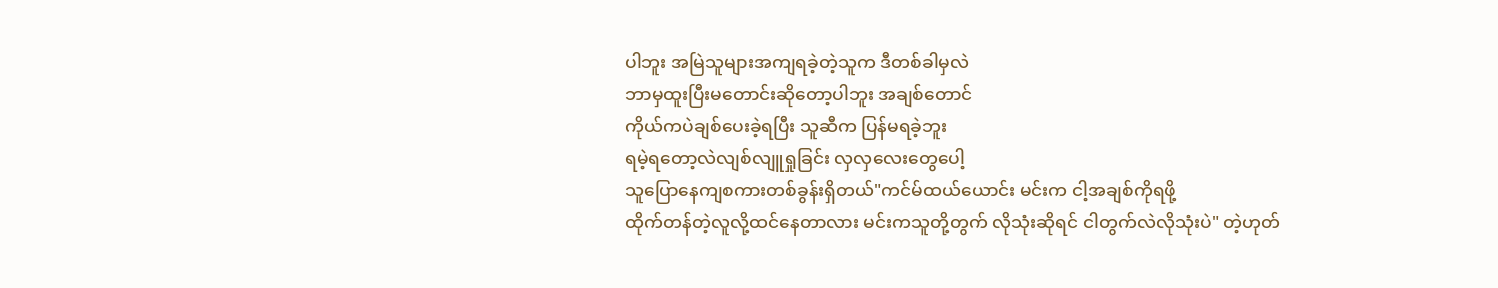ပါဘူး အမြဲသူများအကျရခဲ့တဲ့သူက ဒီတစ်ခါမှလဲ
ဘာမှထူးပြီးမတောင်းဆိုတော့ပါဘူး အချစ်တောင်
ကိုယ်ကပဲချစ်ပေးခဲ့ရပြီး သူဆီက ပြန်မရခဲ့ဘူး
ရမဲ့ရတော့လဲလျစ်လျူရှုခြင်း လှလှလေးတွေပေါ့
သူပြောနေကျစကားတစ်ခွန်းရှိတယ်"ကင်မ်ထယ်ယောင်း မင်းက ငါ့အချစ်ကိုရဖို့
ထိုက်တန်တဲ့လူလို့ထင်နေတာလား မင်းကသူတို့တွက် လိုသုံးဆိုရင် ငါတွက်လဲလိုသုံးပဲ" တဲ့ဟုတ်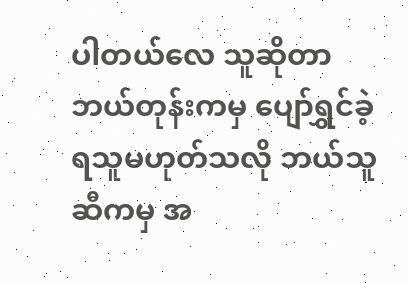ပါတယ်လေ သူဆိုတာ ဘယ်တုန်းကမှ ပျော်ရွှင်ခဲ့ရသူမဟုတ်သလို ဘယ်သူဆီကမှ အ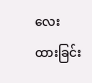လေးထားခြင်း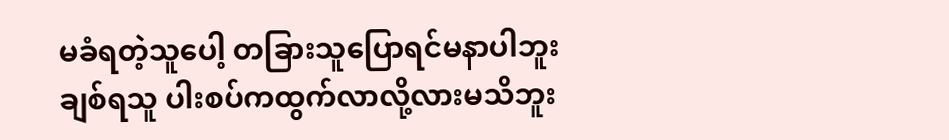မခံရတဲ့သူပေါ့ တခြားသူပြောရင်မနာပါဘူး
ချစ်ရသူ ပါးစပ်ကထွက်လာလို့လားမသိဘူး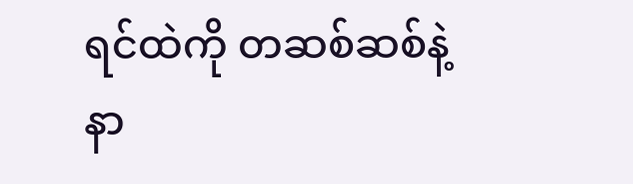ရင်ထဲကို တဆစ်ဆစ်နဲ့ နာ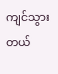ကျင်သွားတယ်